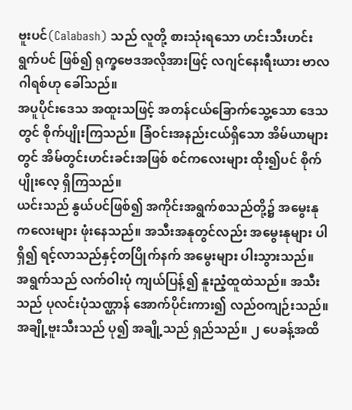ဗူးပင်(Calabash) သည် လူတို့ စားသုံးရသော ဟင်းသီးဟင်းရွက်ပင် ဖြစ်၍ ရုက္ခဗေဒအလိုအားဖြင့် လဂျင်နေးရီးယား ဗာလဂါရစ်ဟု ခေါ်သည်။
အပူပိုင်းဒေသ အထူးသဖြင့် အတန်ငယ်ခြောက်သွေ့သော ဒေသတွင် စိုက်ပျိုးကြသည်။ ခြံဝင်းအနည်းငယ်ရှိသော အိမ်ယာများတွင် အိမ်တွင်းဟင်းခင်းအဖြစ် စင်ကလေးများ ထိုး၍ပင် စိုက်ပျိုးလေ့ ရှိကြသည်။
ယင်းသည် နွယ်ပင်ဖြစ်၍ အကိုင်းအရွက်စသည်တို့၌ အမွေးနုကလေးများ ဖုံးနေသည်။ အသီးအနုတွင်လည်း အမွေးနုများ ပါရှိ၍ ရင့်လာသည်နှင့်တပြိုက်နက် အမွေးများ ပါးသွားသည်။ အရွက်သည် လက်ဝါးပုံ ကျယ်ပြန့်၍ နူးညံ့ထူထဲသည်။ အသီးသည် ပုလင်းပုံသဏ္ဌာန် အောက်ပိုင်းကား၍ လည်ဝကျဉ်းသည်။ အချို့ဗူးသီးသည် ပု၍ အချို့သည် ရှည်သည်။ ၂ ပေခန့်အထိ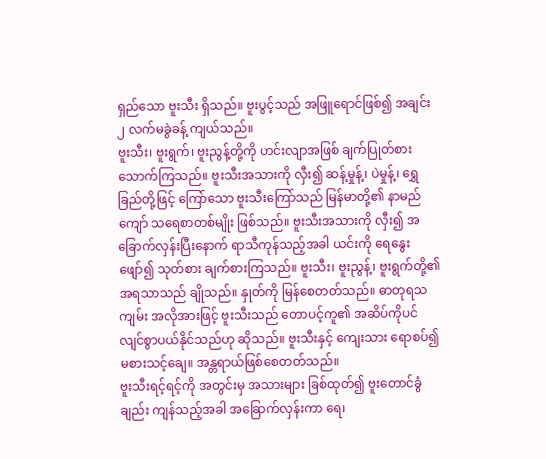ရှည်သော ဗူးသီး ရှိသည်။ ဗူးပွင့်သည် အဖြူရောင်ဖြစ်၍ အချင်း ၂ လက်မခွဲခန့် ကျယ်သည်။
ဗူးသီး၊ ဗူးရွက်၊ ဗူးညွန့်တို့ကို ဟင်းလျာအဖြစ် ချက်ပြုတ်စားသောက်ကြသည်။ ဗူးသီးအသားကို လှီး၍ ဆန့်မှုန့်၊ ပဲမှုန့်၊ ရွှေခြည်တို့ဖြင့် ကြော်သော ဗူးသီးကြော်သည် မြန်မာတို့၏ နာမည်ကျော် သရေစာတစ်မျိုး ဖြစ်သည်။ ဗူးသီးအသားကို လှီး၍ အခြောက်လှန်းပြီးနောက် ရာသီကုန်သည့်အခါ ယင်းကို ရေနွေးဖျော်၍ သုတ်စား ချက်စားကြသည်။ ဗူးသီး၊ ဗူးညွန့်၊ ဗူးရွက်တို့၏ အရသာသည် ချိုသည်။ နှုတ်ကို မြန်စေတတ်သည်။ ဓာတုရသကျမ်း အလိုအားဖြင့် ဗူးသီးသည် တောပင့်ကူ၏ အဆိပ်ကိုပင် လျင်စွာပယ်နိုင်သည်ဟု ဆိုသည်။ ဗူးသီးနှင့် ကျေးသား ရောစပ်၍ မစားသင့်ချေ။ အန္တရာယ်ဖြစ်စေတတ်သည်။
ဗူးသီးရင့်ရင့်ကို အတွင်းမှ အသားများ ခြစ်ထုတ်၍ ဗူးတောင်ခွံချည်း ကျန်သည့်အခါ အခြောက်လှန်းကာ ရေ၊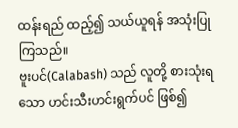ထန်းရည် ထည့်၍ သယ်ယူရန် အသုံးပြုကြသည်။
ဗူးပင်(Calabash) သည် လူတို့ စားသုံးရသော ဟင်းသီးဟင်းရွက်ပင် ဖြစ်၍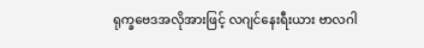ရုက္ခဗေဒအလိုအားဖြင့် လဂျင်နေးရီးယား ဗာလဂါ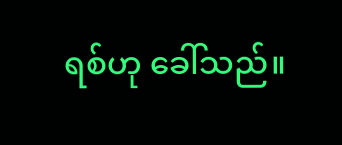ရစ်ဟု ခေါ်သည်။